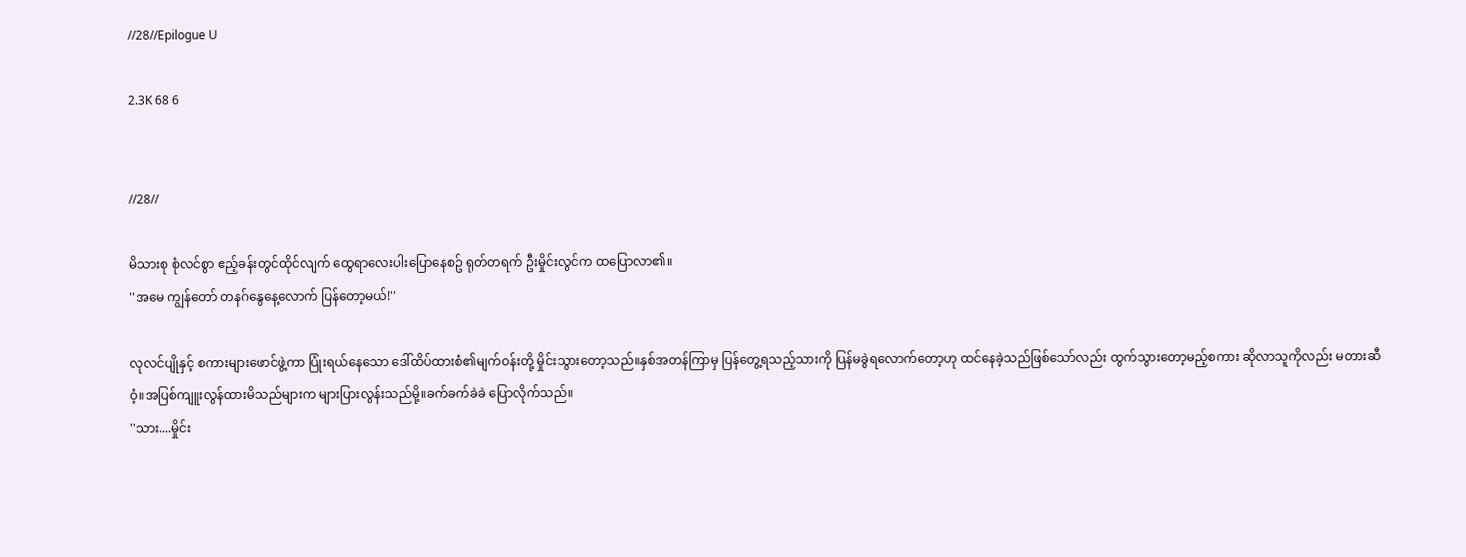//28//Epilogue U

2.3K 68 6


//28//

မိသားစု စုံလင်စွာ ဧည့်ခန်းတွင်ထိုင်လျက် ထွေရာလေးပါးပြောနေစဥ် ရုတ်တရက် ဦးမှိုင်းလွင်က ထပြောလာ၏။
''အမေ ကျွန်တော် တနဂ်နွေနေ့လောက် ပြန်တော့မယ်!''

လုလင်ပျိုနှင့် စကားများဖောင်ဖွဲ့ကာ ပြုံးရယ်နေသော ဒေါ်ထိပ်ထားစံ၏မျက်ဝန်းတို့ မှိုင်းသွားတော့သည်။နှစ်အတန်ကြာမှ ပြန်တွေ့ရသည့်သားကို ပြန်မခွဲရလောက်တော့ဟု ထင်နေခဲ့သည်ဖြစ်သော်လည်း ထွက်သွားတော့မည့်စကား ဆိုလာသူကိုလည်း မတားဆီဝံ့။အပြစ်ကျူးလွန်ထားမိသည်များက များပြားလွန်းသည်မို့။ခက်ခက်ခဲခဲ ပြောလိုက်သည်။
''သား....မှိုင်း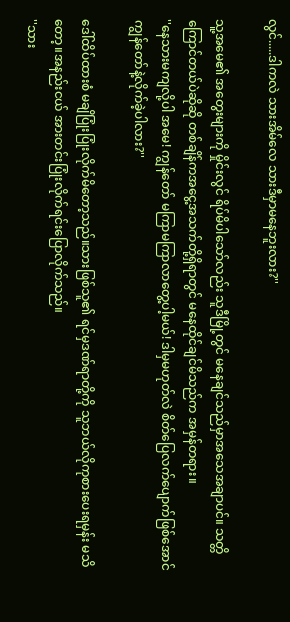လွင်.....ဒါကလဲ သားအိမ်လေ သားဒီမှာမနေဘူးလား?''

သူ့အမေ၏ အတွေးများကို မှိုင်းလွင် ရိပ်မိပါသော်လည်း သူဒီမြို့တွင် မနေချင်သည်မှာအသေအချာပင်။ သတ္တိကြောင်တယ်ပဲဆိုဆို တစ်ချိန်ကအငွေ့အသက်တို့ရှိရာတွင် မနေထိုင်ချင်မိသည်က အမှန်တရား။
''နေသားမကျလို့ပါ အမေ! ကျွန်တော် မကြာမကြာလာတွေ့ပါ့မယ်! ဒါမှမဟုတ်လဲ စိတ်ပြေလက်ပျောက်ဖြစ်အောင် ကျွန်တော်နဲ့လိုက်ခဲ့ပါလား?''

ဒေါ်ထိပ်ထားစံ မချိပြုံးပြုံးလိုက်မိတော့သည်။သားဖြစ်သူ၏ ရင်မှဒဏ်ရာတို့ကို သူဘယ်လိုကုစားပေးရမှန်း မသိတော့။အနည်းငယ် အားတင်းပြုံးလိုက်ရင်းပြောလိုက်သည်။
''သား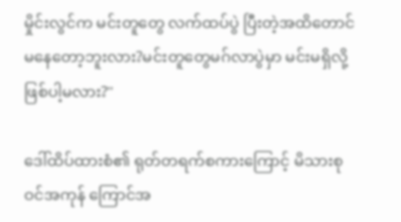မှိုင်းလွင်က မင်းတူတွေ လက်ထပ်ပွဲ ပြီးတဲ့အထိတောင် မနေတော့ဘူးလား?မင်းတူတွေမဂ်လာပွဲမှာ မင်းမရှိလို့ဖြစ်ပါ့မလား?''

ဒေါ်ထိပ်ထားစံ၏ ရုတ်တရက်စကားကြောင့် မိသားစုဝင်အကုန် ကြောင်အ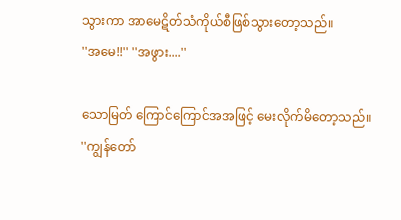သွားကာ အာမေဋိတ်သံကိုယ်စီဖြစ်သွားတော့သည်။
''အမေ!!'' ''အဖွား....''

သောမြတ် ကြောင်ကြောင်အအဖြင့် မေးလိုက်မိတော့သည်။
''ကျွန်တော်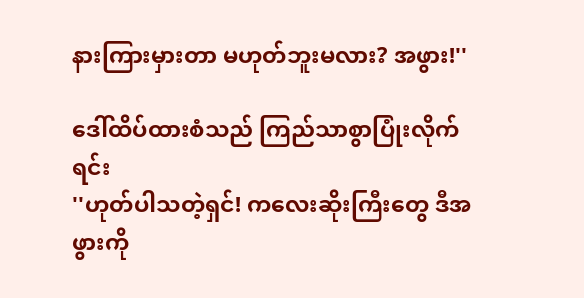နားကြားမှားတာ မဟုတ်ဘူးမလား? အဖွား!''

ဒေါ်ထိပ်ထားစံသည် ကြည်သာစွာပြုံးလိုက်ရင်း
''ဟုတ်ပါသတဲ့ရှင်! ကလေးဆိုးကြီးတွေ ဒီအဖွားကို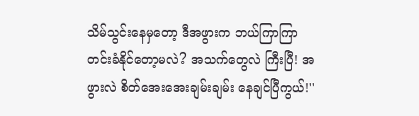သိမ်သွင်းနေမှတော့ ဒီအဖွားက ဘယ်ကြာကြာတင်းခံနိုင်တော့မလဲ? အသက်တွေလဲ ကြီးပြီ! အဖွားလဲ စိတ်အေးအေးချမ်းချမ်း နေချင်ပြီကွယ်!''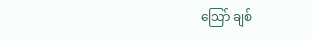သြော် ချစ်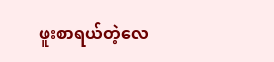ဖူးစာရယ်တဲ့လေ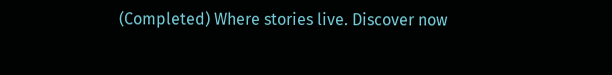(Completed) Where stories live. Discover now